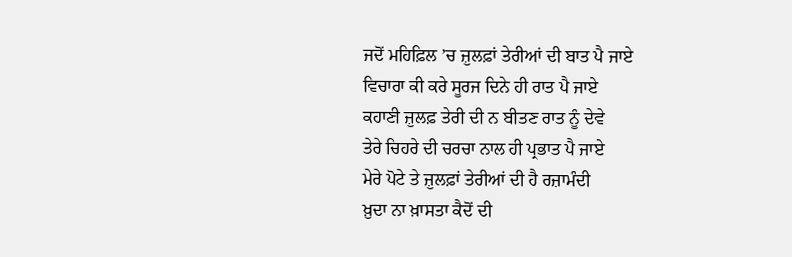ਜਦੋਂ ਮਹਿਫ਼ਿਲ ’ਚ ਜ਼ੁਲਫ਼ਾਂ ਤੇਰੀਆਂ ਦੀ ਬਾਤ ਪੈ ਜਾਏ
ਵਿਚਾਰਾ ਕੀ ਕਰੇ ਸੂਰਜ ਦਿਨੇ ਹੀ ਰਾਤ ਪੈ ਜਾਏ
ਕਹਾਣੀ ਜ਼ੁਲਫ਼ ਤੇਰੀ ਦੀ ਨ ਬੀਤਣ ਰਾਤ ਨੂੰ ਦੇਵੇ
ਤੇਰੇ ਚਿਹਰੇ ਦੀ ਚਰਚਾ ਨਾਲ ਹੀ ਪ੍ਰਭਾਤ ਪੈ ਜਾਏ
ਮੇਰੇ ਪੋਟੇ ਤੇ ਜ਼ੁਲਫ਼ਾਂ ਤੇਰੀਆਂ ਦੀ ਹੈ ਰਜ਼ਾਮੰਦੀ
ਖ਼ੁਦਾ ਨਾ ਖ਼ਾਸਤਾ ਕੈਦੋਂ ਦੀ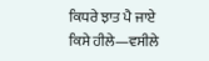ਕਿਧਰੇ ਝਾਤ ਪੈ ਜਾਏ
ਕਿਸੇ ਹੀਲੇ—ਵਸੀਲੇ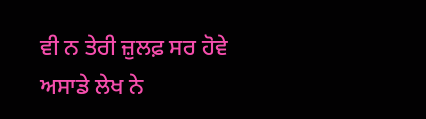ਵੀ ਨ ਤੇਰੀ ਜ਼ੁਲਫ਼ ਸਰ ਹੋਵੇ
ਅਸਾਡੇ ਲੇਖ ਨੇ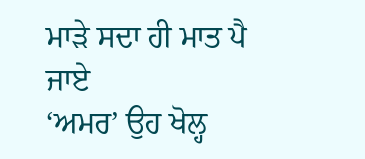ਮਾੜੇ ਸਦਾ ਹੀ ਮਾਤ ਪੈ ਜਾਏ
‘ਅਮਰ’ ਉਹ ਖੋਲ੍ਹ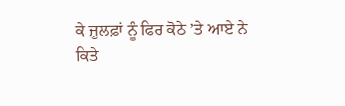ਕੇ ਜ਼ੁਲਫ਼ਾਂ ਨੂੰ ਫਿਰ ਕੋਠੇ ’ਤੇ ਆਏ ਨੇ
ਕਿਤੇ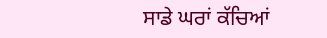ਸਾਡੇ ਘਰਾਂ ਕੱਚਿਆਂ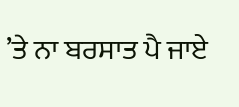’ਤੇ ਨਾ ਬਰਸਾਤ ਪੈ ਜਾਏ